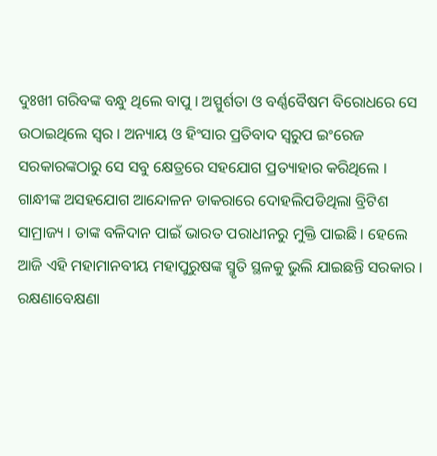ଦୁଃଖୀ ଗରିବଙ୍କ ବନ୍ଧୁ ଥିଲେ ବାପୁ । ଅସ୍ପୁର୍ଶତା ଓ ବର୍ଣ୍ଣବୈଷମ ବିରୋଧରେ ସେ ଉଠାଇଥିଲେ ସ୍ବର । ଅନ୍ୟାୟ ଓ ହିଂସାର ପ୍ରତିବାଦ ସ୍ବରୁପ ଇଂରେଜ ସରକାରଙ୍କଠାରୁ ସେ ସବୁ କ୍ଷେତ୍ରରେ ସହଯୋଗ ପ୍ରତ୍ୟାହାର କରିଥିଲେ ।
ଗାନ୍ଧୀଙ୍କ ଅସହଯୋଗ ଆନ୍ଦୋଳନ ଡାକରାରେ ଦୋହଲିପଡିଥିଲା ବ୍ରିଟିଶ ସାମ୍ରାଜ୍ୟ । ତାଙ୍କ ବଳିଦାନ ପାଇଁ ଭାରତ ପରାଧୀନରୁ ମୁକ୍ତି ପାଇଛି । ହେଲେ ଆଜି ଏହି ମହାମାନବୀୟ ମହାପୁରୁଷଙ୍କ ସ୍ମୃତି ସ୍ଥଳକୁ ଭୁଲି ଯାଇଛନ୍ତି ସରକାର । ରକ୍ଷଣାବେକ୍ଷଣା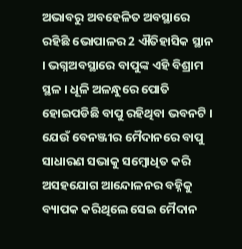ଅଭାବରୁ ଅବହେଳିତ ଅବସ୍ଥାରେ ରହିଛି ଭୋପାଳର 2 ଐତିହାସିକ ସ୍ଥାନ । ଭଗ୍ନଅବସ୍ଥାରେ ବାପୁଙ୍କ ଏହି ବିଶ୍ରାମ ସ୍ଥଳ । ଧୂଳି ଅଳନ୍ଧୁରେ ପୋତି ହୋଇପଡିଛି ବାପୁ ରହିଥିବା ଭବନଟି । ଯେଉଁ ବେନଞ୍ଜୀର ମୈଦାନରେ ବାପୁ ସାଧାରଣ ସଭାକୁ ସମ୍ବୋଧିତ କରି ଅସହଯୋଗ ଆନ୍ଦୋଳନର ବହ୍ନିକୁ ବ୍ୟାପକ କରିଥିଲେ ସେଇ ମୈଦାନ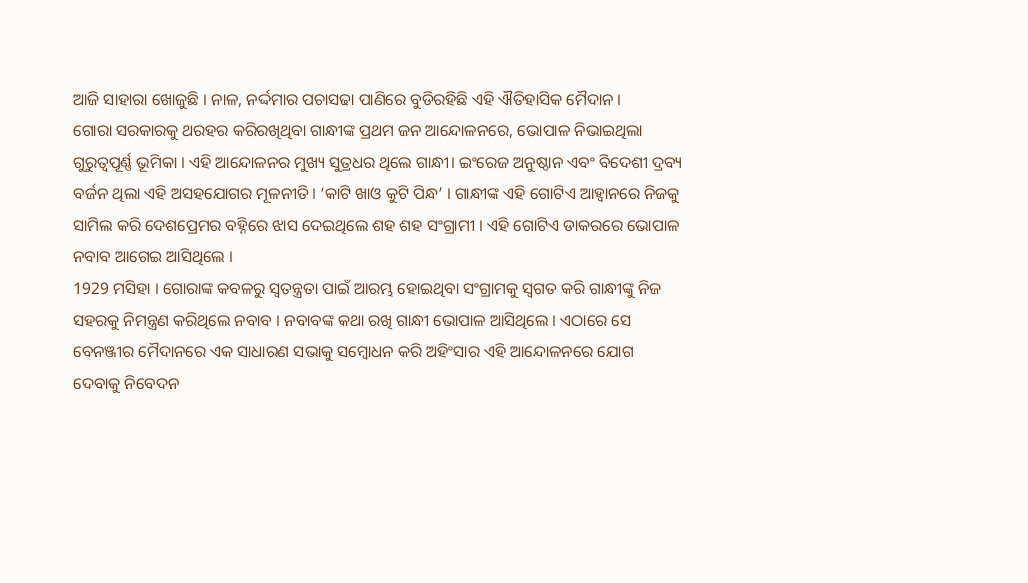ଆଜି ସାହାରା ଖୋଜୁଛି । ନାଳ, ନର୍ଦ୍ଦମାର ପଚାସଢା ପାଣିରେ ବୁଡିରହିଛି ଏହି ଐତିହାସିକ ମୈଦାନ ।
ଗୋରା ସରକାରକୁ ଥରହର କରିରଖିଥିବା ଗାନ୍ଧୀଙ୍କ ପ୍ରଥମ ଜନ ଆନ୍ଦୋଳନରେ, ଭୋପାଳ ନିଭାଇଥିଲା ଗୁରୁତ୍ବପୂର୍ଣ୍ଣ ଭୂମିକା । ଏହି ଆନ୍ଦୋଳନର ମୁଖ୍ୟ ସୁତ୍ରଧର ଥିଲେ ଗାନ୍ଧୀ। ଇଂରେଜ ଅନୁଷ୍ଠାନ ଏବଂ ବିଦେଶୀ ଦ୍ରବ୍ୟ ବର୍ଜନ ଥିଲା ଏହି ଅସହଯୋଗର ମୂଳନୀତି। ‘କାଟି ଖାଓ କୁଟି ପିନ୍ଧ’ । ଗାନ୍ଧୀଙ୍କ ଏହି ଗୋଟିଏ ଆହ୍ବାନରେ ନିଜକୁ ସାମିଲ କରି ଦେଶପ୍ରେମର ବହ୍ନିରେ ଝାସ ଦେଇଥିଲେ ଶହ ଶହ ସଂଗ୍ରାମୀ । ଏହି ଗୋଟିଏ ଡାକରରେ ଭୋପାଳ ନବାବ ଆଗେଇ ଆସିଥିଲେ ।
1929 ମସିହା । ଗୋରାଙ୍କ କବଳରୁ ସ୍ବତନ୍ତ୍ରତା ପାଇଁ ଆରମ୍ଭ ହୋଇଥିବା ସଂଗ୍ରାମକୁ ସ୍ବଗତ କରି ଗାନ୍ଧୀଙ୍କୁ ନିଜ ସହରକୁ ନିମନ୍ତ୍ରଣ କରିଥିଲେ ନବାବ । ନବାବଙ୍କ କଥା ରଖି ଗାନ୍ଧୀ ଭୋପାଳ ଆସିଥିଲେ । ଏଠାରେ ସେ ବେନଞ୍ଜୀର ମୈଦାନରେ ଏକ ସାଧାରଣ ସଭାକୁ ସମ୍ବୋଧନ କରି ଅହିଂସାର ଏହି ଆନ୍ଦୋଳନରେ ଯୋଗ ଦେବାକୁ ନିବେଦନ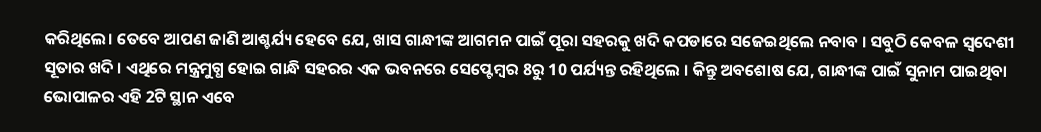କରିଥିଲେ। ତେବେ ଆପଣ ଜାଣି ଆଶ୍ଚର୍ଯ୍ୟ ହେବେ ଯେ, ଖାସ ଗାନ୍ଧୀଙ୍କ ଆଗମନ ପାଇଁ ପୂରା ସହରକୁ ଖଦି କପଡାରେ ସଜେଇଥିଲେ ନବାବ । ସବୁଠି କେବଳ ସ୍ବଦେଶୀ ସୂତାର ଖଦି । ଏଥିରେ ମନ୍ତ୍ରମୁଗ୍ଧ ହୋଇ ଗାନ୍ଧି ସହରର ଏକ ଭବନରେ ସେପ୍ଟେମ୍ବର 8ରୁ 10 ପର୍ଯ୍ୟନ୍ତ ରହିଥିଲେ । କିନ୍ତୁ ଅବଶୋଷ ଯେ, ଗାନ୍ଧୀଙ୍କ ପାଇଁ ସୁନାମ ପାଇଥିବା ଭୋପାଳର ଏହି 2ଟି ସ୍ଥାନ ଏବେ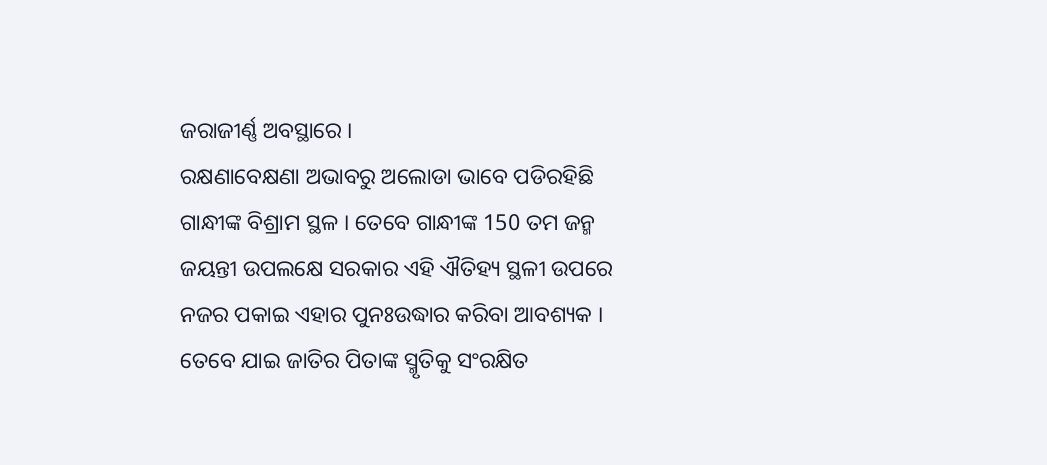ଜରାଜୀର୍ଣ୍ଣ ଅବସ୍ଥାରେ ।
ରକ୍ଷଣାବେକ୍ଷଣା ଅଭାବରୁ ଅଲୋଡା ଭାବେ ପଡିରହିଛି ଗାନ୍ଧୀଙ୍କ ବିଶ୍ରାମ ସ୍ଥଳ । ତେବେ ଗାନ୍ଧୀଙ୍କ 150 ତମ ଜନ୍ମ ଜୟନ୍ତୀ ଉପଲକ୍ଷେ ସରକାର ଏହି ଐତିହ୍ୟ ସ୍ଥଳୀ ଉପରେ ନଜର ପକାଇ ଏହାର ପୁନଃଉଦ୍ଧାର କରିବା ଆବଶ୍ୟକ । ତେବେ ଯାଇ ଜାତିର ପିତାଙ୍କ ସ୍ମୃତିକୁ ସଂରକ୍ଷିତ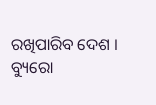ରଖିପାରିବ ଦେଶ ।
ବ୍ୟୁରୋ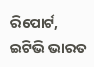ରିପୋର୍ଟ, ଇଟିଭି ଭାରତ